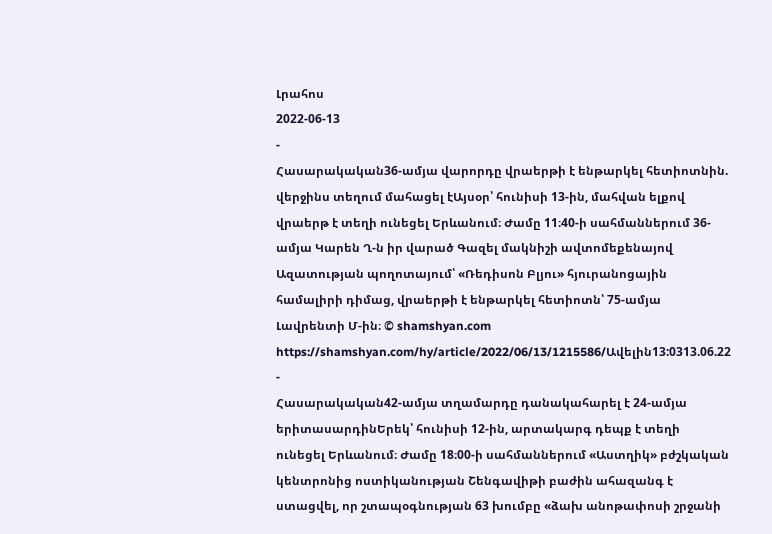Լրահոս
2022-06-13
-
Հասարակական36-ամյա վարորդը վրաերթի է ենթարկել հետիոտնին. վերջինս տեղում մահացել էԱյսօր՝ հունիսի 13-ին, մահվան ելքով վրաերթ է տեղի ունեցել Երևանում։ Ժամը 11։40-ի սահմաններում 36-ամյա Կարեն Ղ-ն իր վարած Գազել մակնիշի ավտոմեքենայով Ազատության պողոտայում՝ «Ռեդիսոն Բլյու» հյուրանոցային համալիրի դիմաց, վրաերթի է ենթարկել հետիոտն՝ 75-ամյա Լավրենտի Մ-ին։ © shamshyan.com https://shamshyan.com/hy/article/2022/06/13/1215586/Ավելին13:0313.06.22 -
Հասարակական42-ամյա տղամարդը դանակահարել է 24-ամյա երիտասարդինԵրեկ՝ հունիսի 12-ին, արտակարգ դեպք է տեղի ունեցել Երևանում։ Ժամը 18։00-ի սահմաններում «Աստղիկ» բժշկական կենտրոնից ոստիկանության Շենգավիթի բաժին ահազանգ է ստացվել, որ շտապօգնության 63 խումբը «ձախ անոթափոսի շրջանի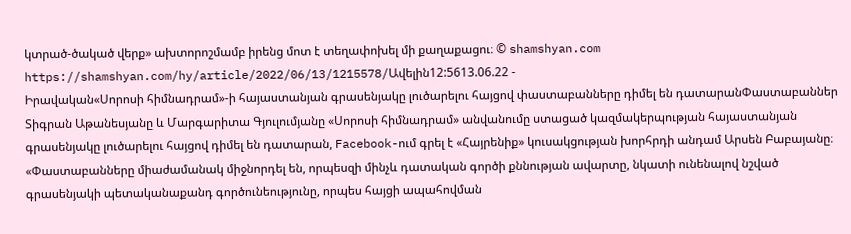կտրած-ծակած վերք» ախտորոշմամբ իրենց մոտ է տեղափոխել մի քաղաքացու։ © shamshyan.com https://shamshyan.com/hy/article/2022/06/13/1215578/Ավելին12:5613.06.22 -
Իրավական«Սորոսի հիմնադրամ»-ի հայաստանյան գրասենյակը լուծարելու հայցով փաստաբանները դիմել են դատարանՓաստաբաններ Տիգրան Աթանեսյանը և Մարգարիտա Գյուլումյանը «Սորոսի հիմնադրամ» անվանումը ստացած կազմակերպության հայաստանյան գրասենյակը լուծարելու հայցով դիմել են դատարան, Facebook-ում գրել է «Հայրենիք» կուսակցության խորհրդի անդամ Արսեն Բաբայանը։ «Փաստաբանները միաժամանակ միջնորդել են, որպեսզի մինչև դատական գործի քննության ավարտը, նկատի ունենալով նշված գրասենյակի պետականաքանդ գործունեությունը, որպես հայցի ապահովման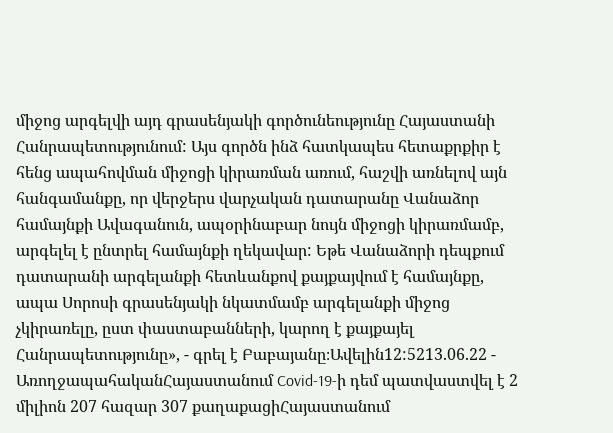միջոց արգելվի այդ գրասենյակի գործունեությունը Հայաստանի Հանրապետությունում: Այս գործն ինձ հատկապես հետաքրքիր է հենց ապահովման միջոցի կիրառման առում, հաշվի առնելով այն հանգամանքը, որ վերջերս վարչական դատարանը Վանաձոր համայնքի Ավագանուն, ապօրինաբար նույն միջոցի կիրառմամբ, արգելել է ընտրել համայնքի ղեկավար: Եթե Վանաձորի դեպքում դատարանի արգելանքի հետևանքով քայքայվում է համայնքը, ապա Սորոսի գրասենյակի նկատմամբ արգելանքի միջոց չկիրառելը, ըստ փաստաբանների, կարող է քայքայել Հանրապետությունը», - գրել է Բաբայանը։Ավելին12:5213.06.22 -
ԱռողջապահականՀայաստանում Covid-19-ի դեմ պատվաստվել է 2 միլիոն 207 հազար 307 քաղաքացիՀայաստանում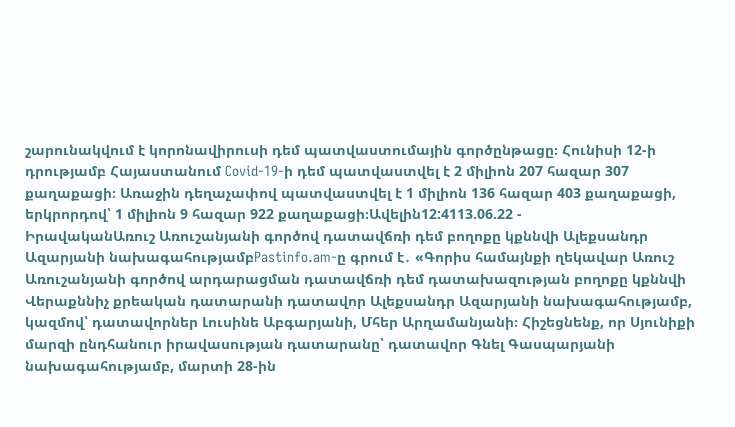շարունակվում է կորոնավիրուսի դեմ պատվաստումային գործընթացը։ Հունիսի 12-ի դրությամբ Հայաստանում Covid-19-ի դեմ պատվաստվել է 2 միլիոն 207 հազար 307 քաղաքացի։ Առաջին դեղաչափով պատվաստվել է 1 միլիոն 136 հազար 403 քաղաքացի, երկրորդով՝ 1 միլիոն 9 հազար 922 քաղաքացի։Ավելին12:4113.06.22 -
ԻրավականԱռուշ Առուշանյանի գործով դատավճռի դեմ բողոքը կքննվի Ալեքսանդր Ազարյանի նախագահությամբPastinfo.am-ը գրում է․ «Գորիս համայնքի ղեկավար Առուշ Առուշանյանի գործով արդարացման դատավճռի դեմ դատախազության բողոքը կքննվի Վերաքննիչ քրեական դատարանի դատավոր Ալեքսանդր Ազարյանի նախագահությամբ, կազմով՝ դատավորներ Լուսինե Աբգարյանի, Մհեր Արղամանյանի։ Հիշեցնենք, որ Սյունիքի մարզի ընդհանուր իրավասության դատարանը՝ դատավոր Գնել Գասպարյանի նախագահությամբ, մարտի 28-ին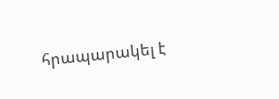հրապարակել է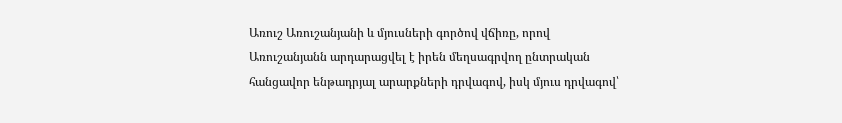Առուշ Առուշանյանի և մյուսների գործով վճիռը, որով Առուշանյանն արդարացվել է իրեն մեղսագրվող ընտրական հանցավոր ենթադրյալ արարքների դրվագով, իսկ մյուս դրվագով՝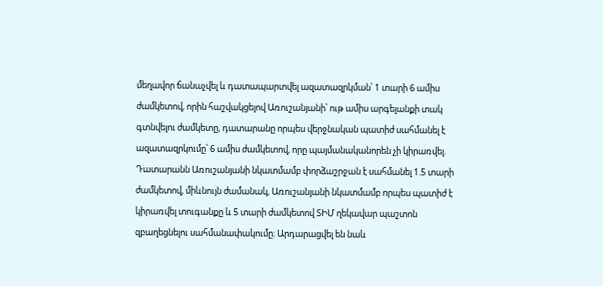մեղավոր ճանաչվել և դատապարտվել ազատազրկման՝ 1 տարի 6 ամիս ժամկետով, որին հաշվակցելով Առուշանյանի՝ ութ ամիս արգելանքի տակ գտնվելու ժամկետը, դատարանը որպես վերջնական պատիժ սահմանել է ազատազրկումը՝ 6 ամիս ժամկետով, որը պայմանականորեն չի կիրառվել. Դատարանն Առուշանյանի նկատմամբ փորձաշրջան է սահմանել 1.5 տարի ժամկետով, միևնույն ժամանակ, Առուշանյանի նկատմամբ որպես պատիժ է կիրառվել տուգանքը և 5 տարի ժամկետով ՏԻՄ ղեկավար պաշտոն զբաղեցնելու սահմանափակումը։ Արդարացվել են նաև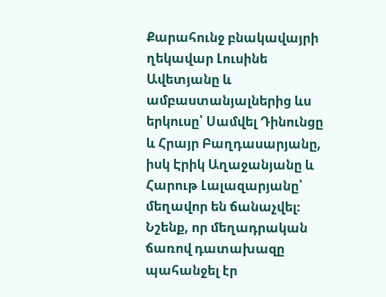Քարահունջ բնակավայրի ղեկավար Լուսինե Ավետյանը և ամբաստանյալներից ևս երկուսը՝ Սամվել Դինունցը և Հրայր Բաղդասարյանը, իսկ Էրիկ Աղաջանյանը և Հարութ Լալազարյանը՝ մեղավոր են ճանաչվել։ Նշենք, որ մեղադրական ճառով դատախազը պահանջել էր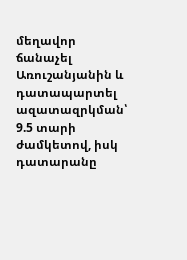մեղավոր ճանաչել Առուշանյանին և դատապարտել ազատազրկման՝ 9.5 տարի ժամկետով, իսկ դատարանը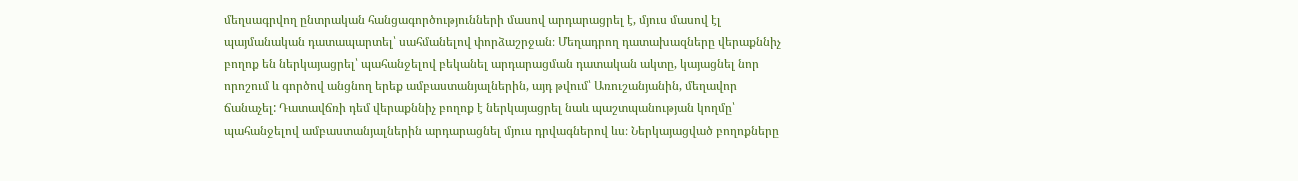մեղսագրվող ընտրական հանցագործությունների մասով արդարացրել է, մյուս մասով էլ պայմանական դատապարտել՝ սահմանելով փորձաշրջան։ Մեղադրող դատախազները վերաքննիչ բողոք են ներկայացրել՝ պահանջելով բեկանել արդարացման դատական ակտը, կայացնել նոր որոշում և գործով անցնող երեք ամբաստանյալներին, այդ թվում՝ Առուշանյանին, մեղավոր ճանաչել: Դատավճռի դեմ վերաքննիչ բողոք է ներկայացրել նաև պաշտպանության կողմը՝ պահանջելով ամբաստանյալներին արդարացնել մյուս դրվագներով ևս։ Ներկայացված բողոքները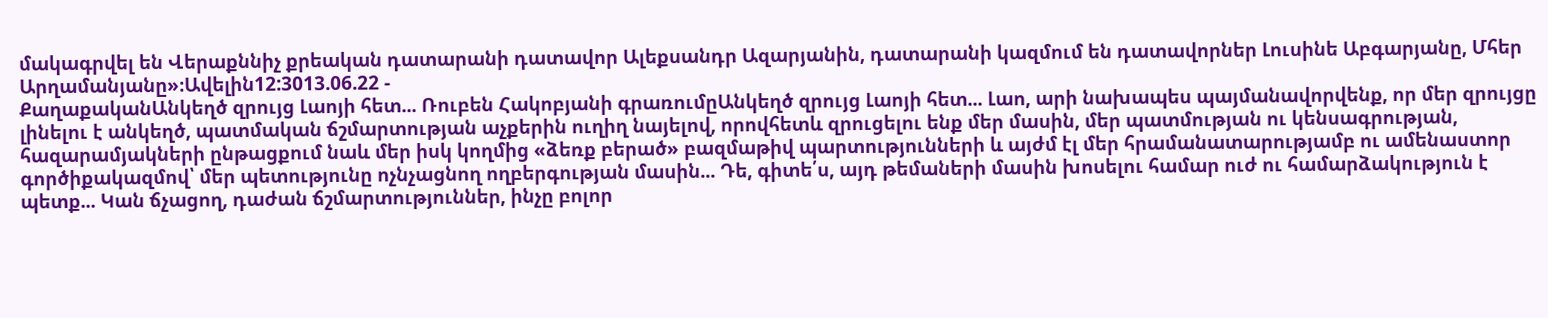մակագրվել են Վերաքննիչ քրեական դատարանի դատավոր Ալեքսանդր Ազարյանին, դատարանի կազմում են դատավորներ Լուսինե Աբգարյանը, Մհեր Արղամանյանը»։Ավելին12:3013.06.22 -
ՔաղաքականԱնկեղծ զրույց Լաոյի հետ... Ռուբեն Հակոբյանի գրառումըԱնկեղծ զրույց Լաոյի հետ... Լաո, արի նախապես պայմանավորվենք, որ մեր զրույցը լինելու է անկեղծ, պատմական ճշմարտության աչքերին ուղիղ նայելով, որովհետև զրուցելու ենք մեր մասին, մեր պատմության ու կենսագրության, հազարամյակների ընթացքում նաև մեր իսկ կողմից «ձեռք բերած» բազմաթիվ պարտությունների և այժմ էլ մեր հրամանատարությամբ ու ամենաստոր գործիքակազմով՝ մեր պետությունը ոչնչացնող ողբերգության մասին... Դե, գիտե՛ս, այդ թեմաների մասին խոսելու համար ուժ ու համարձակություն է պետք... Կան ճչացող, դաժան ճշմարտություններ, ինչը բոլոր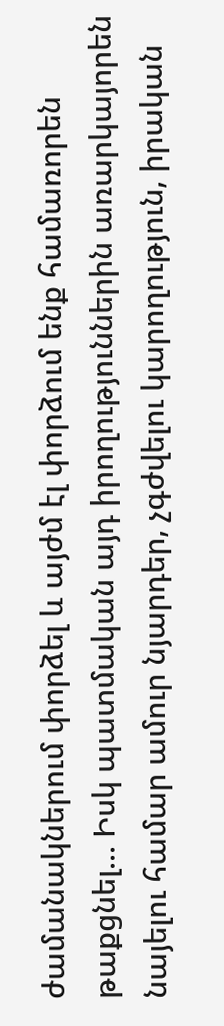ժամանակներում փորձել և այժմ էլ փորձում ենք համառորեն թաքցնել... Իսկ պատմական այդ իրողություններին առարկայորեն նայելու համար ամուր նյարդեր, չգժվելու կարողություն, իրական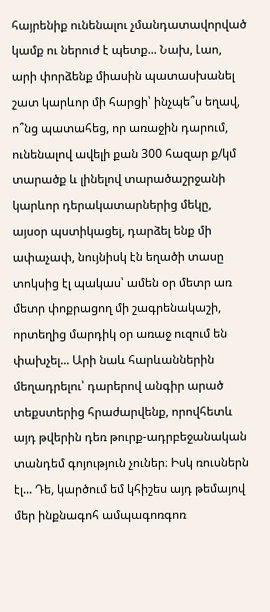հայրենիք ունենալու չմանդատավորված կամք ու ներուժ է պետք... Նախ, Լաո, արի փորձենք միասին պատասխանել շատ կարևոր մի հարցի՝ ինչպե՞ս եղավ, ո՞նց պատահեց, որ առաջին դարում, ունենալով ավելի քան 300 հազար ք/կմ տարածք և լինելով տարածաշրջանի կարևոր դերակատարներից մեկը, այսօր պստիկացել, դարձել ենք մի ափաչափ, նույնիսկ էն եղածի տասը տոկսից էլ պակաս՝ ամեն օր մետր առ մետր փոքրացող մի շագրենակաշի, որտեղից մարդիկ օր առաջ ուզում են փախչել... Արի նաև հարևաններին մեղադրելու՝ դարերով անգիր արած տեքստերից հրաժարվենք, որովհետև այդ թվերին դեռ թուրք-ադրբեջանական տանդեմ գոյություն չուներ։ Իսկ ռուսներն էլ... Դե, կարծում եմ կհիշես այդ թեմայով մեր ինքնագոհ ամպագոռգոռ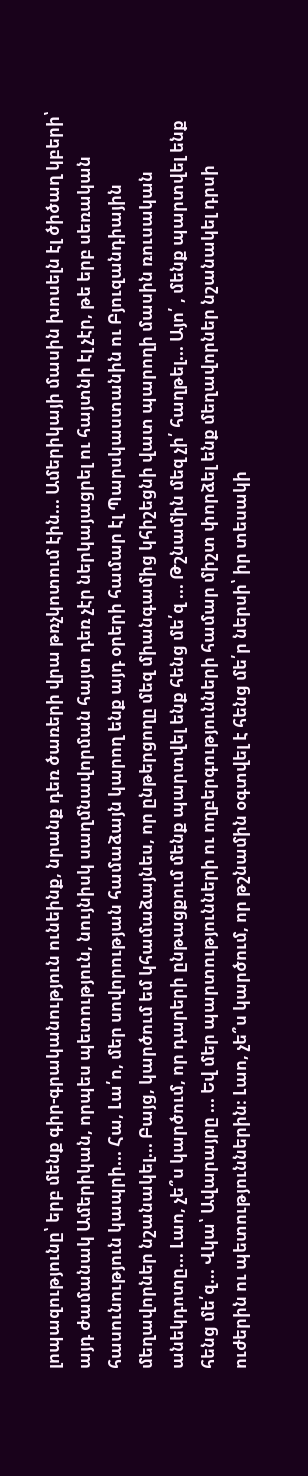լոպազությունը՝ երբ մենք գիր-գրականություն ունեինք, նրանք դեռ ծառերի վրա թռչկոտում էին... Ամերիկայի մասին խոսելն էլ ծիծաղ կբերի՝ այդ ժամանակ Ամերիկան, որպես պետություն, նույնիսկ սաղմնավորման հայտ դեռ չէր ներկայացրել ու հայտնի էլ չէր, թե երբ սեռական հասունություն կապրի... Հա, Լա՛ո, մեր սովորության համաձայն կարող ենք այդ օրերի համար էլ Պարսկաստանին ու Բյուզանդիային մեղավորներ նշանակել... Բայց, կարծում եմ կհամաձայնես, որ ընթերցողը մեզ միանգամից կհիշեցնի վատ պարողի մասին ռուսական անեկդոտը... Լաո, չե՞ս կարծում, որ դարերի ընթացքում մենք պարտվել ենք հենց մե՛զ ... Թշնամին մեզ չի՛ հաղթել... Այո՛ , մենք պարտվել ենք հենց մե՛զ... Վկա՝ Ավարայրը ... Եվ մեր պարտությունների ու ողբերգությունների համար միշտ փորձել ենք մեղավորներ նշանակել դրսի ուժերին ու պետություններին։ Լաո, չե՞ս կարծում, որ թշնամին օգտվել է հենց մե՛ր ներսի՝ իր տեսակի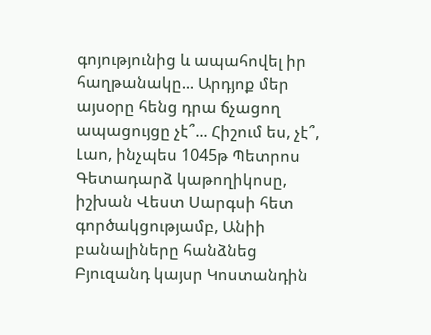գոյությունից և ապահովել իր հաղթանակը... Արդյոք մեր այսօրը հենց դրա ճչացող ապացույցը չէ՞... Հիշում ես, չէ՞, Լաո, ինչպես 1045թ Պետրոս Գետադարձ կաթողիկոսը, իշխան Վեստ Սարգսի հետ գործակցությամբ, Անիի բանալիները հանձնեց Բյուզանդ կայսր Կոստանդին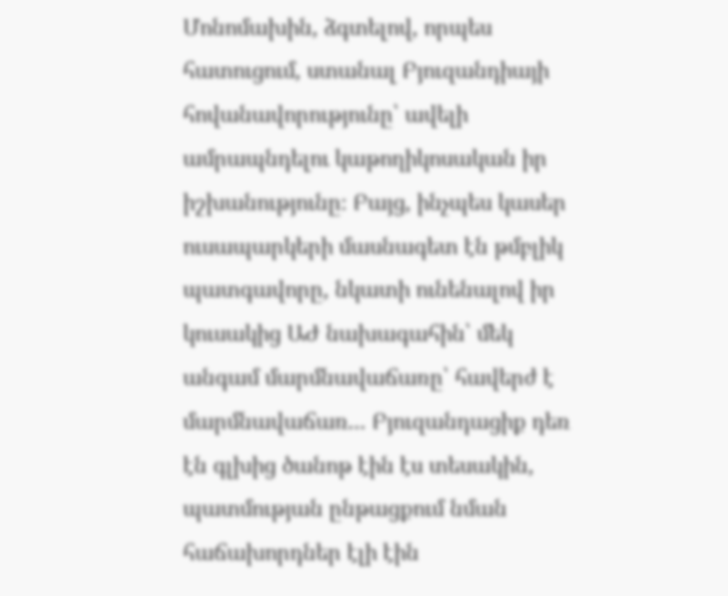Մոնոմախին, ձգտելով, որպես հատուցում, ստանալ Բյուզանդիայի հովանավորությունը՝ ավելի ամրապնդելու կաթողիկոսական իր իշխանությունը։ Բայց, ինչպես կասեր ուսապարկերի մասնագետ էն թմբլիկ պատգավորը, նկատի ունենալով իր կուսակից ԱԺ նախագահին՝ մեկ անգամ մարմնավաճառը՝ հավերժ է մարմնավաճառ... Բյուզանդացիք դեռ էն գլխից ծանոթ էին էս տեսակին, պատմության ընթացքում նման հաճախորդներ էլի էին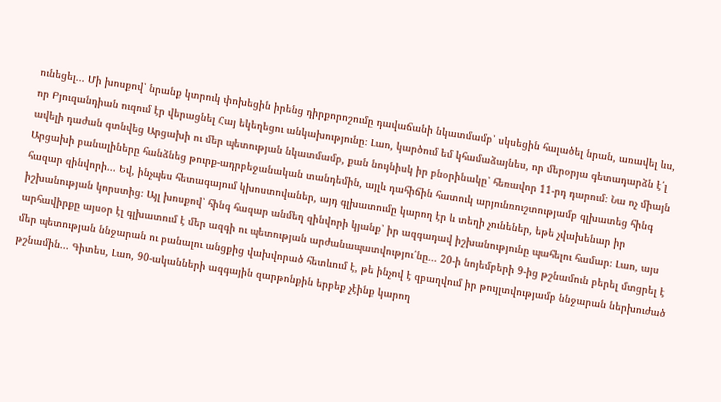ունեցել... Մի խոսքով՝ նրանք կտրուկ փոխեցին իրենց դիրքորոշումը դավաճանի նկատմամբ՝ սկսեցին հալածել նրան, առավել ևս, որ Բյուզանդիան ուզում էր վերացնել Հայ եկեղեցու անկախությունը։ Լաո, կարծում եմ կհամաձայնես, որ մերօրյա գետադարձն է՛լ ավելի դաժան գտնվեց Արցախի ու մեր պետության նկատմամբ, քան նույնիսկ իր բնօրինակը՝ հեռավոր 11-րդ դարում։ Նա ոչ միայն Արցախի բանալիները հանձնեց թուրք-ադրբեջանական տանդեմին, այլև դահիճին հատուկ արյունռուշտությամբ գլխատեց հինգ հազար զինվորի... Եվ, ինչպես հետագայում կխոստովաներ, այդ գլխատումը կարող էր և տեղի չունեներ, եթե չվախենար իր իշխանության կորստից։ Այլ խոսքով՝ հինգ հազար անմեղ զինվորի կյանք՝ իր ազգադավ իշխանությունը պահելու համար։ Լաո, այս արհավիրքը այսօր էլ գլխատում է մեր ազգի ու պետության արժանապատվությու՛նը... 20-ի նոյեմբերի 9-ից թշնամուն բերել մտցրել է մեր պետության ննջարան ու բանալու անցքից վախվորած հետևում է, թե ինչով է զբաղվում իր թույլտվությամբ ննջարան ներխուժած թշնամին... Գիտես, Լաո, 90-ականների ազգային զարթոնքին երբեք չէինք կարող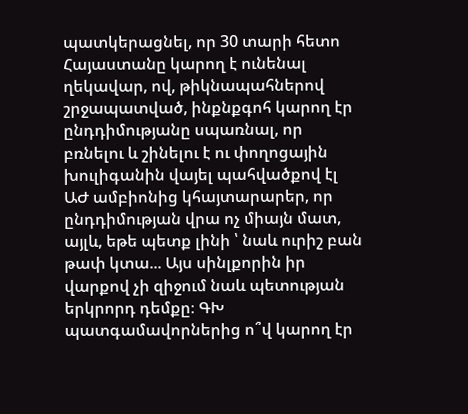պատկերացնել, որ 30 տարի հետո Հայաստանը կարող է ունենալ ղեկավար, ով, թիկնապահներով շրջապատված, ինքնքգոհ կարող էր ընդդիմությանը սպառնալ, որ բռնելու և շինելու է ու փողոցային խուլիգանին վայել պահվածքով էլ ԱԺ ամբիոնից կհայտարարեր, որ ընդդիմության վրա ոչ միայն մատ, այլև, եթե պետք լինի ՝ նաև ուրիշ բան թափ կտա... Այս սինլքորին իր վարքով չի զիջում նաև պետության երկրորդ դեմքը։ ԳԽ պատգամավորներից ո՞վ կարող էր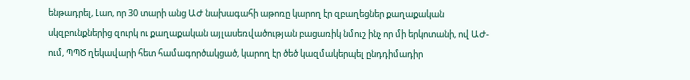ենթադրել, Լաո, որ 30 տարի անց ԱԺ նախագահի աթոռը կարող էր զբաղեցներ քաղաքական սկզբունքներից զուրկ ու քաղաքական այլասեռվածության բացառիկ նմուշ ինչ որ մի երկոտանի, ով ԱԺ-ում, ՊՊԾ ղեկավարի հետ համագործակցած, կարող էր ծեծ կազմակերպել ընդդիմադիր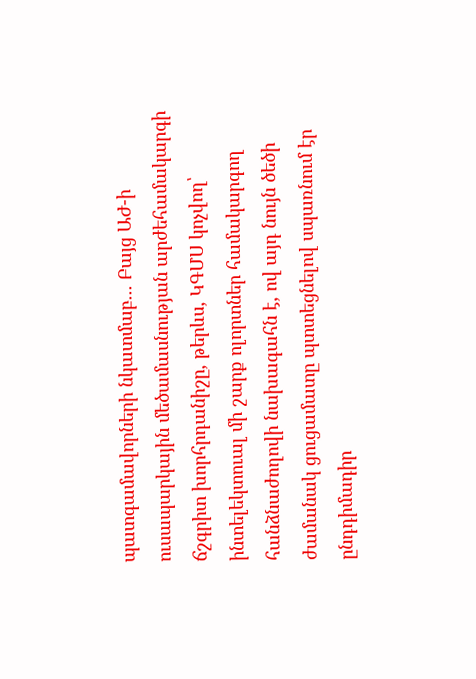պատգամավորների նկատմաբ... Բայց ԱԺ-ի ուսապարկային մեծամասնության արժեհամակարգի ճշգրիտ խորհրդանիշը, թերևս, ԿԳՄՍ կոչվող՝ ինտելեկտուալ մի շարք ոլորտներ համակարգող հանձնաժողովի նախագահն է, ով այդ նույն ծեծի ժամանակ ցուցամատը պտտեցնելով սպառնում էր ընդդիմադիր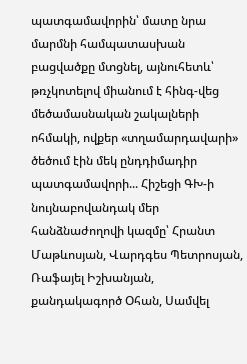պատգամավորին՝ մատը նրա մարմնի համպատասխան բացվածքը մտցնել, այնուհետև՝ թռչկոտելով միանում է հինգ-վեց մեծամասնական շակալների ոհմակի, ովքեր «տղամարդավարի» ծեծում էին մեկ ընդդիմադիր պատգամավորի... Հիշեցի ԳԽ-ի նույնաբովանդակ մեր հանձնաժողովի կազմը՝ Հրանտ Մաթևոսյան, Վարդգես Պետրոսյան, Ռաֆայել Իշխանյան, քանդակագործ Օհան, Սամվել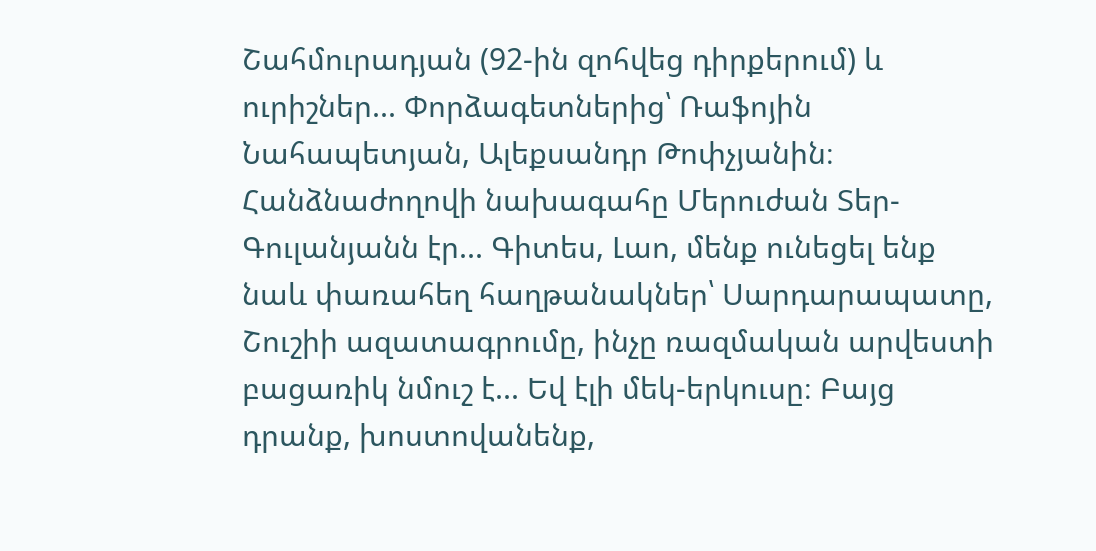Շահմուրադյան (92-ին զոհվեց դիրքերում) և ուրիշներ... Փորձագետներից՝ Ռաֆոյին Նահապետյան, Ալեքսանդր Թոփչյանին։ Հանձնաժողովի նախագահը Մերուժան Տեր-Գուլանյանն էր... Գիտես, Լաո, մենք ունեցել ենք նաև փառահեղ հաղթանակներ՝ Սարդարապատը, Շուշիի ազատագրումը, ինչը ռազմական արվեստի բացառիկ նմուշ է... Եվ էլի մեկ-երկուսը։ Բայց դրանք, խոստովանենք,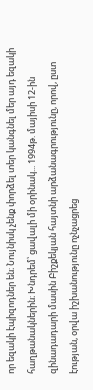որ եզակի էպիզոդներ են։ Նույնիսկ չենք փորձել տեր կանգնել մեր այդ եզակի հաղթանակներին։ Խնդրեմ՝ ցավալի մի օրինակ... 1994թ. մայիսի 12-ին զինադադարի մասին Բիշքեկյան հայտնի արձանագրությունը, որով, ըստ էության, օրվա իշխանությունը ոչնչացրեց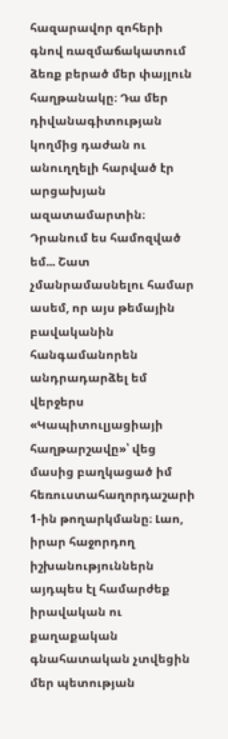հազարավոր զոհերի գնով ռազմաճակատում ձեռք բերած մեր փայլուն հաղթանակը։ Դա մեր դիվանագիտության կողմից դաժան ու անուղղելի հարված էր արցախյան ազատամարտին։ Դրանում ես համոզված եմ... Շատ չմանրամասնելու համար ասեմ, որ այս թեմային բավականին հանգամանորեն անդրադարձել եմ վերջերս «Կապիտուլյացիայի հաղթարշավը»՝ վեց մասից բաղկացած իմ հեռուստահաղորդաշարի 1-ին թողարկմանը։ Լաո, իրար հաջորդող իշխանություններն այդպես էլ համարժեք իրավական ու քաղաքական գնահատական չտվեցին մեր պետության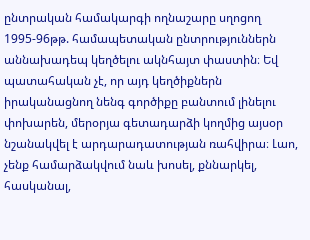ընտրական համակարգի ողնաշարը սղոցող 1995-96թթ. համապետական ընտրություններն աննախադեպ կեղծելու ակնհայտ փաստին։ Եվ պատահական չէ, որ այդ կեղծիքներն իրականացնող նենգ գործիքը բանտում լինելու փոխարեն, մերօրյա գետադարձի կողմից այսօր նշանակվել է արդարադատության ռահվիրա։ Լաո, չենք համարձակվում նաև խոսել, քննարկել, հասկանալ,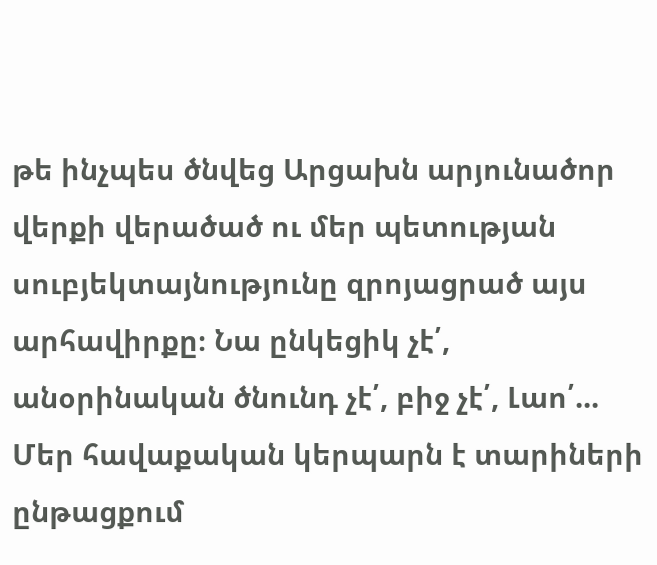թե ինչպես ծնվեց Արցախն արյունածոր վերքի վերածած ու մեր պետության սուբյեկտայնությունը զրոյացրած այս արհավիրքը։ Նա ընկեցիկ չէ՛, անօրինական ծնունդ չէ՛, բիջ չէ՛, Լաո՛... Մեր հավաքական կերպարն է տարիների ընթացքում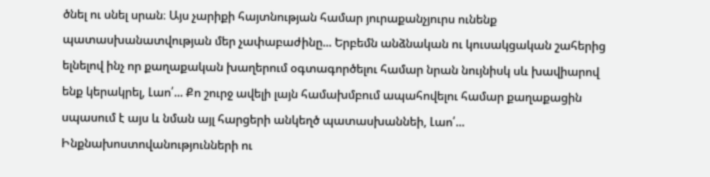ծնել ու սնել սրան։ Այս չարիքի հայտնության համար յուրաքանչյուրս ունենք պատասխանատվության մեր չափաբաժինը... Երբեմն անձնական ու կուսակցական շահերից ելնելով ինչ որ քաղաքական խաղերում օգտագործելու համար նրան նույնիսկ սև խավիարով ենք կերակրել, Լաո՛... Քո շուրջ ավելի լայն համախմբում ապահովելու համար քաղաքացին սպասում է այս և նման այլ հարցերի անկեղծ պատասխաննեի, Լաո՛... Ինքնախոստովանությունների ու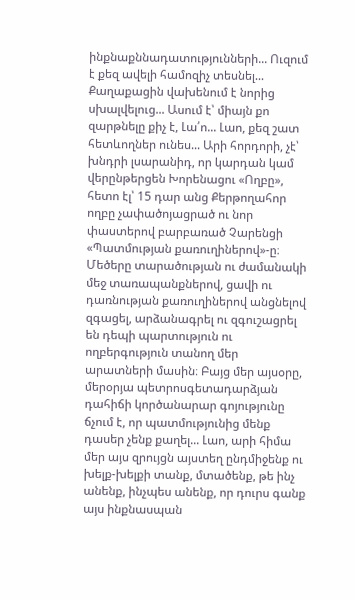ինքնաքննադատությունների... Ուզում է քեզ ավելի համոզիչ տեսնել... Քաղաքացին վախենում է նորից սխալվելուց... Ասում է՝ միայն քո զարթնելը քիչ է, Լա՛ո... Լաո, քեզ շատ հետևողներ ունես... Արի հորդորի, չէ՝ խնդրի լսարանիդ, որ կարդան կամ վերընթերցեն Խորենացու «Ողբը», հետո էլ՝ 15 դար անց Քերթողահոր ողբը չափածոյացրած ու նոր փաստերով բարբառած Չարենցի «Պատմության քառուղիներով»-ը։ Մեծերը տարածության ու ժամանակի մեջ տառապանքներով, ցավի ու դառնության քառուղիներով անցնելով զգացել, արձանագրել ու զգուշացրել են դեպի պարտություն ու ողբերգություն տանող մեր արատների մասին։ Բայց մեր այսօրը, մերօրյա պետրոսգետադարձյան դահիճի կործանարար գոյությունը ճչում է, որ պատմությունից մենք դասեր չենք քաղել... Լաո, արի հիմա մեր այս զրույցն այստեղ ընդմիջենք ու խելք-խելքի տանք, մտածենք, թե ինչ անենք, ինչպես անենք, որ դուրս գանք այս ինքնասպան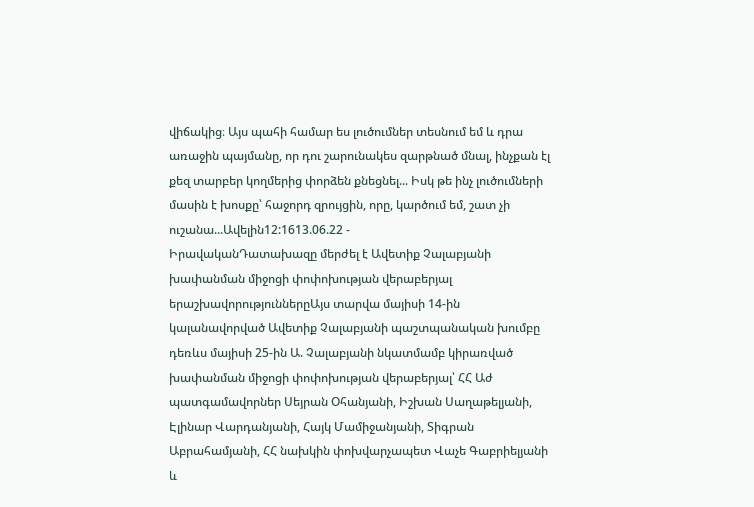վիճակից։ Այս պահի համար ես լուծումներ տեսնում եմ և դրա առաջին պայմանը, որ դու շարունակես զարթնած մնալ, ինչքան էլ քեզ տարբեր կողմերից փորձեն քնեցնել... Իսկ թե ինչ լուծումների մասին է խոսքը՝ հաջորդ զրույցին, որը, կարծում եմ, շատ չի ուշանա...Ավելին12:1613.06.22 -
ԻրավականԴատախազը մերժել է Ավետիք Չալաբյանի խափանման միջոցի փոփոխության վերաբերյալ երաշխավորություններըԱյս տարվա մայիսի 14-ին կալանավորված Ավետիք Չալաբյանի պաշտպանական խումբը դեռևս մայիսի 25-ին Ա. Չալաբյանի նկատմամբ կիրառված խափանման միջոցի փոփոխության վերաբերյալ՝ ՀՀ Աժ պատգամավորներ Սեյրան Օհանյանի, Իշխան Սաղաթելյանի, Էլինար Վարդանյանի, Հայկ Մամիջանյանի, Տիգրան Աբրահամյանի, ՀՀ նախկին փոխվարչապետ Վաչե Գաբրիելյանի և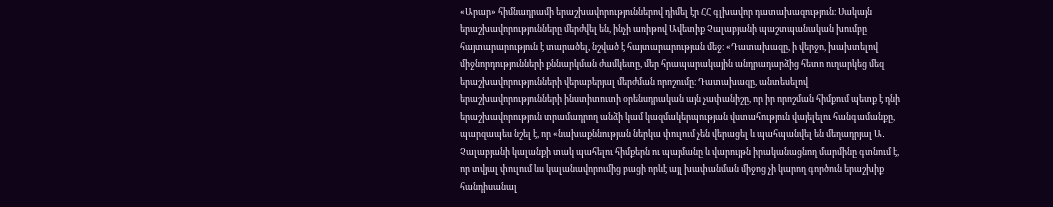«Արար» հիմնադրամի երաշխավորություններով դիմել էր ՀՀ գլխավոր դատախազություն։ Սակայն երաշխավորությունները մերժվել են, ինչի առիթով Ավետիք Չալաբյանի պաշտպանական խումբը հայտարարություն է տարածել, նշված է հայտարարության մեջ։ «Դատախազը, ի վերջո, խախտելով միջնորդությունների քննարկման ժամկետը, մեր հրապարակային անդրադարձից հետո ուղարկեց մեզ երաշխավորությունների վերաբերյալ մերժման որոշումը։ Դատախազը, անտեսելով երաշխավորությունների ինստիտուտի օրենսդրական այն չափանիշը, որ իր որոշման հիմքում պետք է դնի երաշխավորություն տրամադրող անձի կամ կազմակերպության վստահություն վայելելու հանգամանքը, պարզապես նշել է, որ «նախաքննության ներկա փուլում չեն վերացել և պահպանվել են մեղադրյալ Ա․ Չալաբյանի կալանքի տակ պահելու հիմքերն ու պայմանը և վարույթն իրականացնող մարմինը գտնում է, որ տվյալ փուլում ևս կալանավորումից բացի որևէ այլ խափանման միջոց չի կարող գործուն երաշխիք հանդիսանալ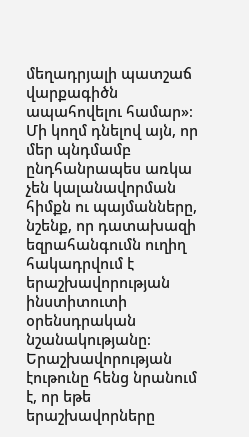մեղադրյալի պատշաճ վարքագիծն ապահովելու համար»։ Մի կողմ դնելով այն, որ մեր պնդմամբ ընդհանրապես առկա չեն կալանավորման հիմքն ու պայմանները, նշենք, որ դատախազի եզրահանգումն ուղիղ հակադրվում է երաշխավորության ինստիտուտի օրենսդրական նշանակությանը։ Երաշխավորության էութունը հենց նրանում է, որ եթե երաշխավորները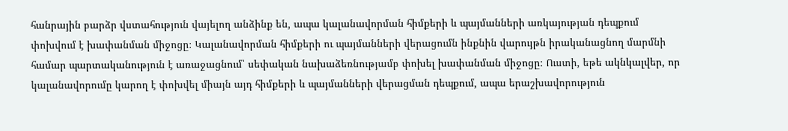հանրային բարձր վստահություն վայելող անձինք են, ապա կալանավորման հիմքերի և պայմանների առկայության դեպքում փոխվում է խափանման միջոցը։ Կալանավորման հիմքերի ու պայմանների վերացումն ինքնին վարույթն իրականացնող մարմնի համար պարտականություն է առաջացնում՝ սեփական նախաձեռնությամբ փոխել խափանման միջոցը։ Ուստի, եթե ակնկալվեր, որ կալանավորումը կարող է փոխվել միայն այդ հիմքերի և պայմանների վերացման դեպքում, ապա երաշխավորություն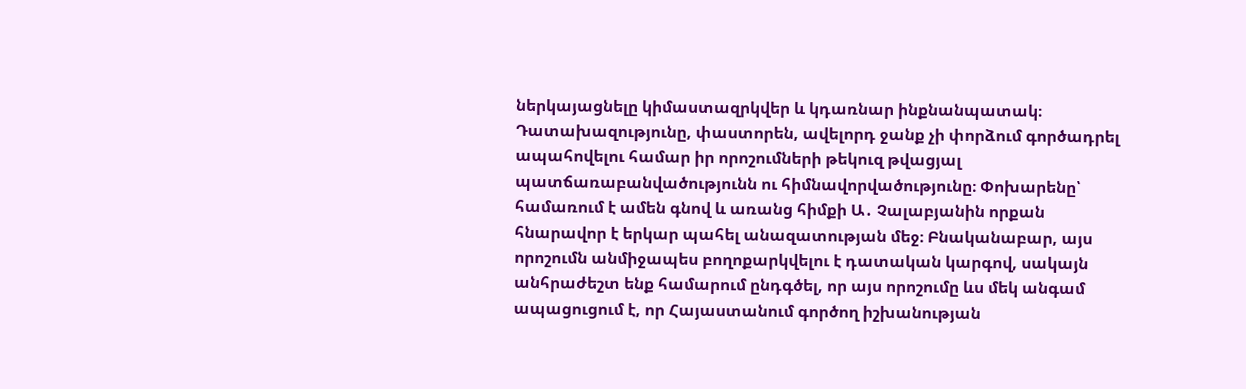ներկայացնելը կիմաստազրկվեր և կդառնար ինքնանպատակ։ Դատախազությունը, փաստորեն, ավելորդ ջանք չի փորձում գործադրել ապահովելու համար իր որոշումների թեկուզ թվացյալ պատճառաբանվածությունն ու հիմնավորվածությունը։ Փոխարենը՝ համառում է ամեն գնով և առանց հիմքի Ա․ Չալաբյանին որքան հնարավոր է երկար պահել անազատության մեջ։ Բնականաբար, այս որոշումն անմիջապես բողոքարկվելու է դատական կարգով, սակայն անհրաժեշտ ենք համարում ընդգծել, որ այս որոշումը ևս մեկ անգամ ապացուցում է, որ Հայաստանում գործող իշխանության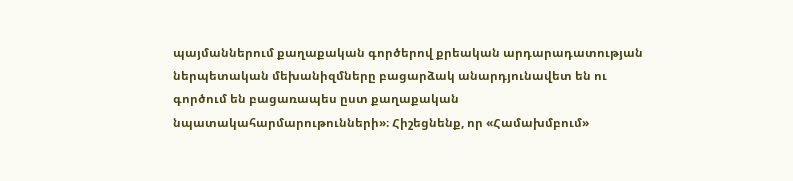պայմաններում քաղաքական գործերով քրեական արդարադատության ներպետական մեխանիզմները բացարձակ անարդյունավետ են ու գործում են բացառապես ըստ քաղաքական նպատակահարմարութունների»։ Հիշեցնենք, որ «Համախմբում»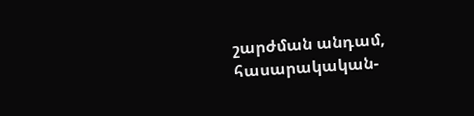շարժման անդամ, հասարակական-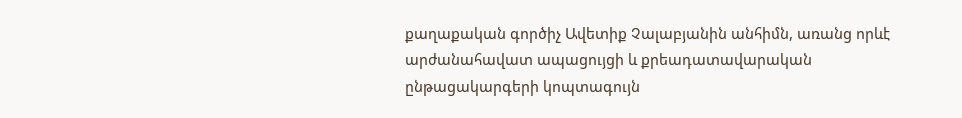քաղաքական գործիչ Ավետիք Չալաբյանին անհիմն, առանց որևէ արժանահավատ ապացույցի և քրեադատավարական ընթացակարգերի կոպտագույն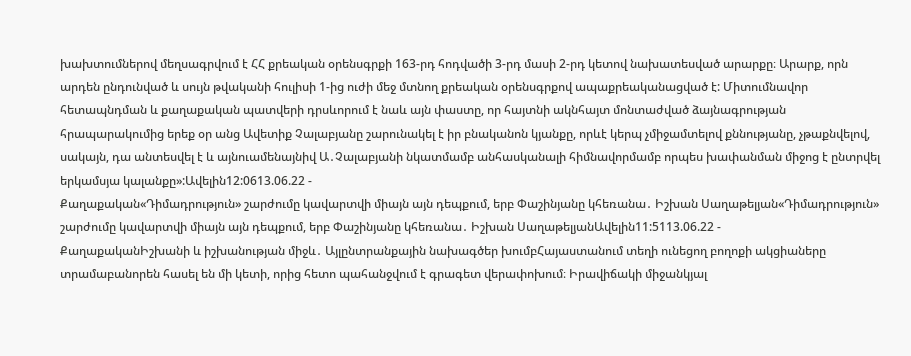խախտումներով մեղսագրվում է ՀՀ քրեական օրենսգրքի 163-րդ հոդվածի 3-րդ մասի 2-րդ կետով նախատեսված արարքը։ Արարք, որն արդեն ընդունված և սույն թվականի հուլիսի 1-ից ուժի մեջ մտնող քրեական օրենսգրքով ապաքրեականացված է: Միտումնավոր հետապնդման և քաղաքական պատվերի դրսևորում է նաև այն փաստը, որ հայտնի ակնհայտ մոնտաժված ձայնագրության հրապարակումից երեք օր անց Ավետիք Չալաբյանը շարունակել է իր բնականոն կյանքը, որևէ կերպ չմիջամտելով քննությանը, չթաքնվելով, սակայն, դա անտեսվել է և այնուամենայնիվ Ա․Չալաբյանի նկատմամբ անհասկանալի հիմնավորմամբ որպես խափանման միջոց է ընտրվել երկամսյա կալանքը»:Ավելին12:0613.06.22 -
Քաղաքական«Դիմադրություն» շարժումը կավարտվի միայն այն դեպքում, երբ Փաշինյանը կհեռանա․ Իշխան Սաղաթելյան«Դիմադրություն» շարժումը կավարտվի միայն այն դեպքում, երբ Փաշինյանը կհեռանա․ Իշխան ՍաղաթելյանԱվելին11:5113.06.22 -
ՔաղաքականԻշխանի և իշխանության միջև․ Այլընտրանքային նախագծեր խումբՀայաստանում տեղի ունեցող բողոքի ակցիաները տրամաբանորեն հասել են մի կետի, որից հետո պահանջվում է գրագետ վերափոխում։ Իրավիճակի միջանկյալ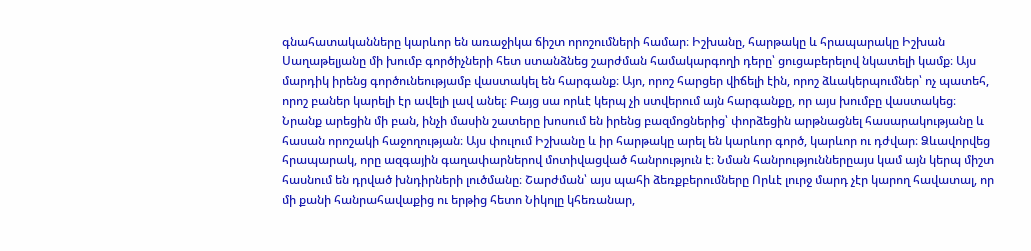գնահատականները կարևոր են առաջիկա ճիշտ որոշումների համար։ Իշխանը, հարթակը և հրապարակը Իշխան Սաղաթելյանը մի խումբ գործիչների հետ ստանձնեց շարժման համակարգողի դերը՝ ցուցաբերելով նկատելի կամք։ Այս մարդիկ իրենց գործունեությամբ վաստակել են հարգանք։ Այո, որոշ հարցեր վիճելի էին, որոշ ձևակերպումներ՝ ոչ պատեհ, որոշ բաներ կարելի էր ավելի լավ անել։ Բայց սա որևէ կերպ չի ստվերում այն հարգանքը, որ այս խումբը վաստակեց։ Նրանք արեցին մի բան, ինչի մասին շատերը խոսում են իրենց բազմոցներից՝ փորձեցին արթնացնել հասարակությանը և հասան որոշակի հաջողության։ Այս փուլում Իշխանը և իր հարթակը արել են կարևոր գործ, կարևոր ու դժվար։ Ձևավորվեց հրապարակ, որը ազգային գաղափարներով մոտիվացված հանրություն է։ Նման հանրություններըայս կամ այն կերպ միշտ հասնում են դրված խնդիրների լուծմանը։ Շարժման՝ այս պահի ձեռքբերումները Որևէ լուրջ մարդ չէր կարող հավատալ, որ մի քանի հանրահավաքից ու երթից հետո Նիկոլը կհեռանար,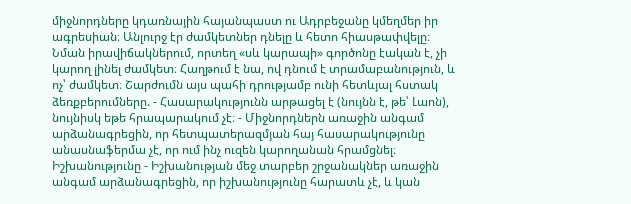միջնորդները կդառնային հայանպաստ ու Ադրբեջանը կմեղմեր իր ագրեսիան։ Անլուրջ էր ժամկետներ դնելը և հետո հիասթափվելը։ Նման իրավիճակներում, որտեղ «սև կարապի» գործոնը էական է, չի կարող լինել ժամկետ։ Հաղթում է նա, ով դնում է տրամաբանություն, և ոչ՝ ժամկետ։ Շարժումն այս պահի դրությամբ ունի հետևյալ հստակ ձեռքբերումները. - Հասարակությունն արթացել է (նույնն է, թե՝ Լաոն), նույնիսկ եթե հրապարակում չէ։ - Միջնորդներն առաջին անգամ արձանագրեցին, որ հետպատերազմյան հայ հասարակությունը անասնաֆերմա չէ, որ ում ինչ ուզեն կարողանան հրամցնել։ Իշխանությունը - Իշխանության մեջ տարբեր շրջանակներ առաջին անգամ արձանագրեցին, որ իշխանությունը հարատև չէ, և կան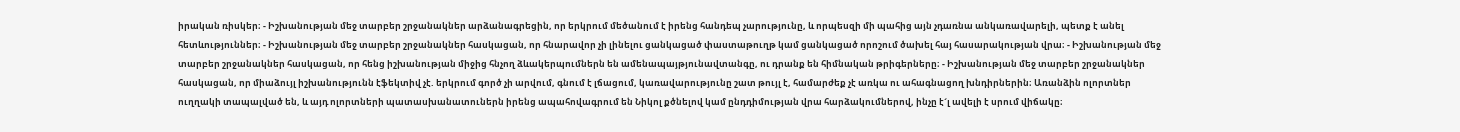իրական ռիսկեր։ - Իշխանության մեջ տարբեր շրջանակներ արձանագրեցին, որ երկրում մեծանում է իրենց հանդեպ չարությունը, և որպեսզի մի պահից այն չդառնա անկառավարելի, պետք է անել հետևություններ։ - Իշխանության մեջ տարբեր շրջանակներ հասկացան, որ հնարավոր չի լինելու ցանկացած փաստաթուղթ կամ ցանկացած որոշում ծախել հայ հասարակության վրա։ - Իշխանության մեջ տարբեր շրջանակներ հասկացան, որ հենց իշխանության միջից հնչող ձևակերպումներն են ամենապայթյունավտանգը, ու դրանք են հիմնական թրիգերները։ - Իշխանության մեջ տարբեր շրջանակներ հասկացան, որ միաձույլ իշխանությունն էֆեկտիվ չէ. երկրում գործ չի արվում, գնում է լճացում, կառավարությունը շատ թույլ է, համարժեք չէ առկա ու ահագնացող խնդիրներին։ Առանձին ոլորտներ ուղղակի տապալված են, և այդ ոլորտների պատասխանատուներն իրենց ապահովագրում են Նիկոլ քծնելով կամ ընդդիմության վրա հարձակումներով, ինչը է´լ ավելի է սրում վիճակը։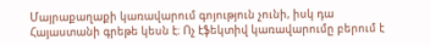Մայրաքաղաքի կառավարում գոյություն չունի, իսկ դա Հայաստանի գրեթե կեսն է։ Ոչ էֆեկտիվ կառավարումը բերում է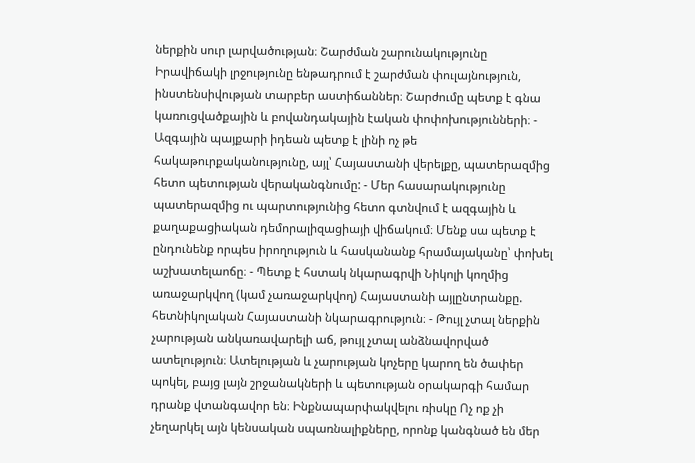ներքին սուր լարվածության։ Շարժման շարունակությունը Իրավիճակի լրջությունը ենթադրում է շարժման փուլայնություն, ինստենսիվության տարբեր աստիճաններ։ Շարժումը պետք է գնա կառուցվածքային և բովանդակային էական փոփոխությունների։ - Ազգային պայքարի իդեան պետք է լինի ոչ թե հակաթուրքականությունը, այլ՝ Հայաստանի վերելքը, պատերազմից հետո պետության վերականգնումը: - Մեր հասարակությունը պատերազմից ու պարտությունից հետո գտնվում է ազգային և քաղաքացիական դեմորալիզացիայի վիճակում։ Մենք սա պետք է ընդունենք որպես իրողություն և հասկանանք հրամայականը՝ փոխել աշխատելաոճը։ - Պետք է հստակ նկարագրվի Նիկոլի կողմից առաջարկվող (կամ չառաջարկվող) Հայաստանի այլընտրանքը. հետնիկոլական Հայաստանի նկարագրություն։ - Թույլ չտալ ներքին չարության անկառավարելի աճ, թույլ չտալ անձնավորված ատելություն։ Ատելության և չարության կոչերը կարող են ծափեր պոկել, բայց լայն շրջանակների և պետության օրակարգի համար դրանք վտանգավոր են։ Ինքնապարփակվելու ռիսկը Ոչ ոք չի չեղարկել այն կենսական սպառնալիքները, որոնք կանգնած են մեր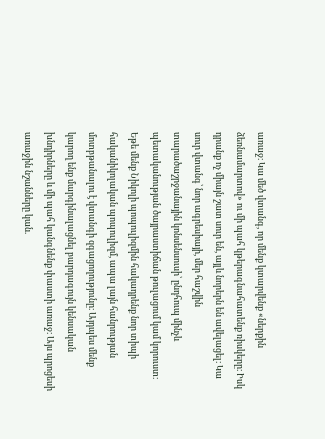առաջ։ Կա մեծ վտանգ, որ մենք կտարվենք «ներքին ձեռնամարտով» ու մի պահ կթերագնահատենք ռիսկերը։ Իսկ դրանք ոչ միայն շատ սուր են, այլև նորերն են ավելացել։ Կա սուր վտանգ՝ նոր ագրեսիայի, մեր հաշվին տարածաշրջանային կոնսենսուսի՝ ընդհուպ մինչև պետականության ծայրաստիճան թուլացում կամ կորուստ։ Եթե մենք Նիկոլի պոպուլիզմին հակադրենք նոր տիպի հականիկոլական պոպուլիզմ, ապա լայն հանրության մոտբթանալու է վտանգի զգացողությունը։ Այդպես մենք կարող ենք մարգինալացնել բարդագույն կենսական խնդիրները և մի պահ կանգնենք փաստի առաջ։ Այս պրոցեսի առաջին նշանները կան.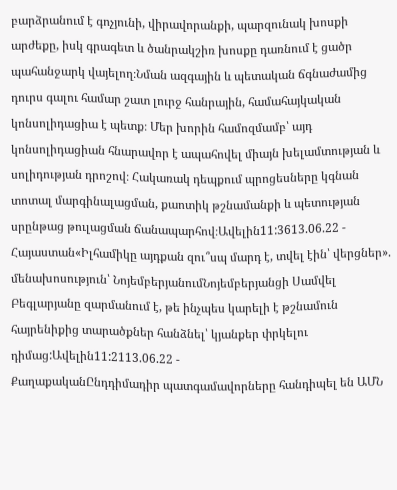բարձրանում է գոչյունի, վիրավորանքի, պարզունակ խոսքի արժեքը, իսկ գրագետ և ծանրակշիռ խոսքը դառնում է ցածր պահանջարկ վայելող։Նման ազգային և պետական ճգնաժամից դուրս գալու համար շատ լուրջ հանրային, համահայկական կոնսոլիդացիա է պետք։ Մեր խորին համոզմամբ՝ այդ կոնսոլիդացիան հնարավոր է ապահովել միայն խելամտության և սոլիդության դրոշով։ Հակառակ դեպքում պրոցեսները կգնան տոտալ մարգինալացման, քաոտիկ թշնամանքի և պետության սրընթաց թուլացման ճանապարհով։Ավելին11:3613.06.22 -
Հայաստան«Իլհամիկը այդքան զու՞սպ մարդ է, տվել էին՝ վերցներ». մենախոսություն՝ ՆոյեմբերյանումՆոյեմբերյանցի Սամվել Բեգլարյանը զարմանում է, թե ինչպես կարելի է թշնամուն հայրենիքից տարածքներ հանձնել՝ կյանքեր փրկելու դիմաց:Ավելին11:2113.06.22 -
ՔաղաքականԸնդդիմադիր պատգամավորները հանդիպել են ԱՄՆ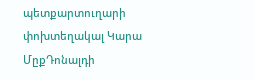պետքարտուղարի փոխտեղակալ Կարա ՄըքԴոնալդի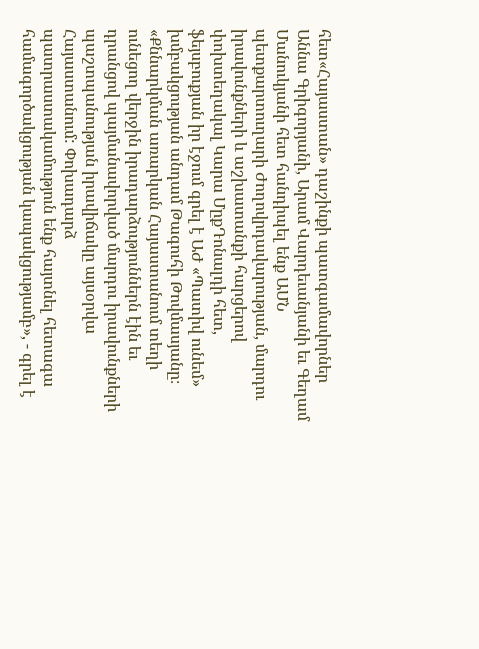հետ«Հայաստան» դաշինքի պատգամավորներ Աննա Գրիգորյանի, Արամ Վարդեւանյանի եւ Գեղամ Մանուկյանի հետ հանդիպել ենք ԱՄՆ պետքարտուղարի Ժողովրդավարության, մարդու իրավունքների և աշխատանքի հարցերով փոխտեղակալ Կարա ՄըքԴոնալդի հետ, ֆեյսբուքյան իր էջում գրել է ԱԺ «Պատիվ ունեմ» խմբակցության անդամ Թագուհի Թովմասյանը։ «Քննարկման առարկան Հայաստանում տեղի ունեցող վերջին իրադարձություններն էին եւ դրանցով պայմանավորված մարդու իրավունքների պաշտպանության իրավիճակը այսօրվա Հայաստանում: Փոխադարձ պատրաստակամություն ենք հայտնել հետագա համագործակցության կապակցությամբ», - գրել է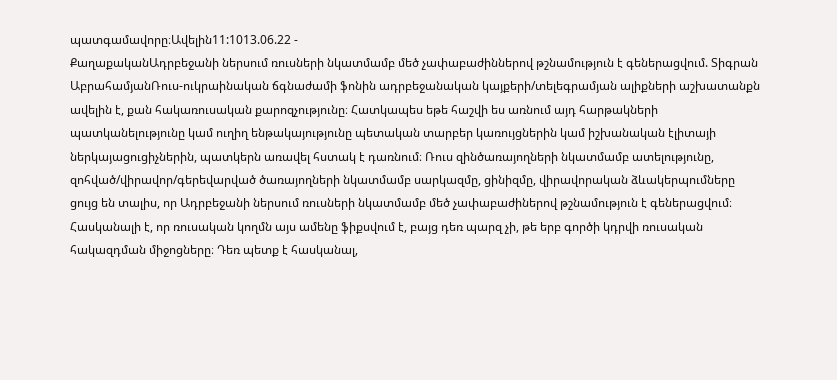պատգամավորը։Ավելին11:1013.06.22 -
ՔաղաքականԱդրբեջանի ներսում ռուսների նկատմամբ մեծ չափաբաժիններով թշնամություն է գեներացվում. Տիգրան ԱբրահամյանՌուս-ուկրաինական ճգնաժամի ֆոնին ադրբեջանական կայքերի/տելեգրամյան ալիքների աշխատանքն ավելին է, քան հակառուսական քարոզչությունը։ Հատկապես եթե հաշվի ես առնում այդ հարթակների պատկանելությունը կամ ուղիղ ենթակայությունը պետական տարբեր կառույցներին կամ իշխանական էլիտայի ներկայացուցիչներին, պատկերն առավել հստակ է դառնում։ Ռուս զինծառայողների նկատմամբ ատելությունը, զոհված/վիրավոր/գերեվարված ծառայողների նկատմամբ սարկազմը, ցինիզմը, վիրավորական ձևակերպումները ցույց են տալիս, որ Ադրբեջանի ներսում ռուսների նկատմամբ մեծ չափաբաժիներով թշնամություն է գեներացվում։ Հասկանալի է, որ ռուսական կողմն այս ամենը ֆիքսվում է, բայց դեռ պարզ չի, թե երբ գործի կդրվի ռուսական հակազդման միջոցները։ Դեռ պետք է հասկանալ,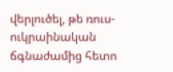վերլուծել, թե ռուս-ուկրաինական ճգնաժամից հետո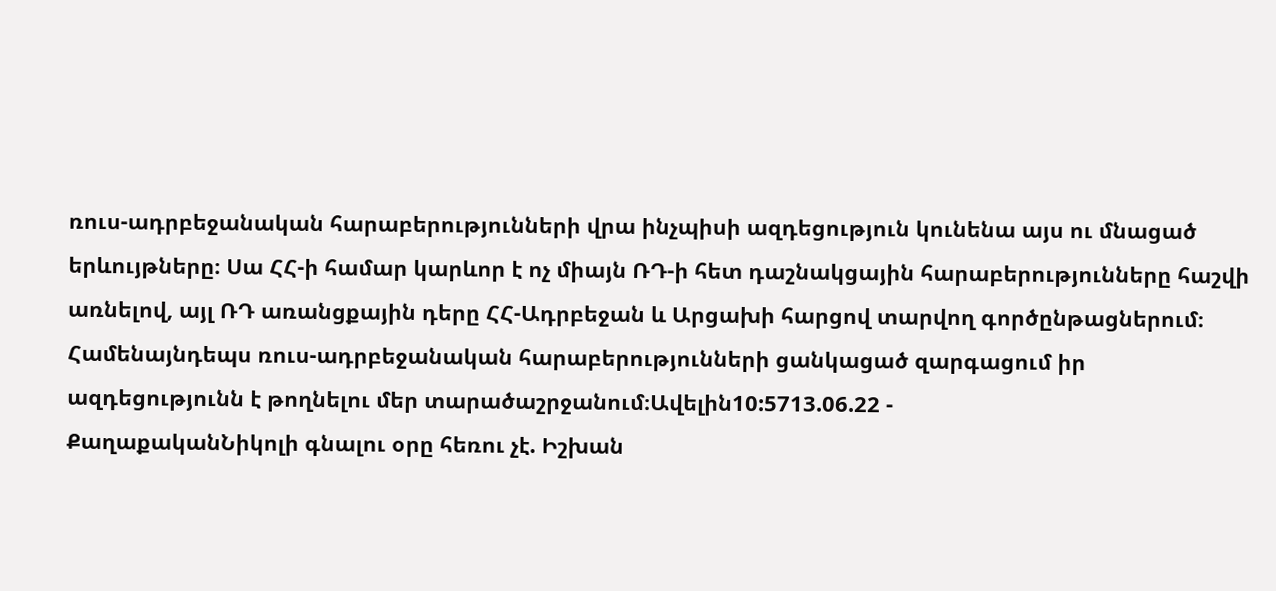ռուս-ադրբեջանական հարաբերությունների վրա ինչպիսի ազդեցություն կունենա այս ու մնացած երևույթները։ Սա ՀՀ-ի համար կարևոր է ոչ միայն ՌԴ-ի հետ դաշնակցային հարաբերությունները հաշվի առնելով, այլ ՌԴ առանցքային դերը ՀՀ-Ադրբեջան և Արցախի հարցով տարվող գործընթացներում։ Համենայնդեպս ռուս-ադրբեջանական հարաբերությունների ցանկացած զարգացում իր ազդեցությունն է թողնելու մեր տարածաշրջանում։Ավելին10:5713.06.22 -
ՔաղաքականՆիկոլի գնալու օրը հեռու չէ. Իշխան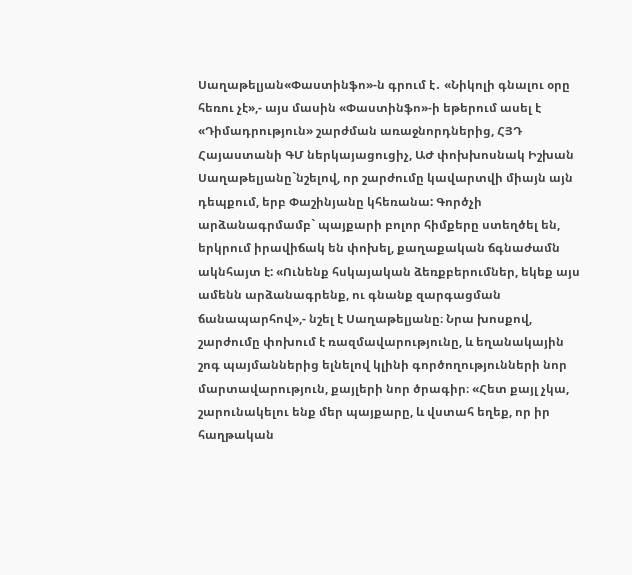Սաղաթելյան«Փաստինֆո»-ն գրում է․ «Նիկոլի գնալու օրը հեռու չէ»,- այս մասին «Փաստինֆո»-ի եթերում ասել է «Դիմադրություն» շարժման առաջնորդներից, ՀՅԴ Հայաստանի ԳՄ ներկայացուցիչ, ԱԺ փոխխոսնակ Իշխան Սաղաթելյանը`նշելով, որ շարժումը կավարտվի միայն այն դեպքում, երբ Փաշինյանը կհեռանա: Գործչի արձանագրմամբ` պայքարի բոլոր հիմքերը ստեղծել են, երկրում իրավիճակ են փոխել, քաղաքական ճգնաժամն ակնհայտ է: «Ունենք հսկայական ձեռքբերումներ, եկեք այս ամենն արձանագրենք, ու գնանք զարգացման ճանապարհով»,- նշել է Սաղաթելյանը։ Նրա խոսքով, շարժումը փոխում է ռազմավարությունը, և եղանակային շոգ պայմաններից ելնելով կլինի գործողությունների նոր մարտավարություն, քայլերի նոր ծրագիր։ «Հետ քայլ չկա, շարունակելու ենք մեր պայքարը, և վստահ եղեք, որ իր հաղթական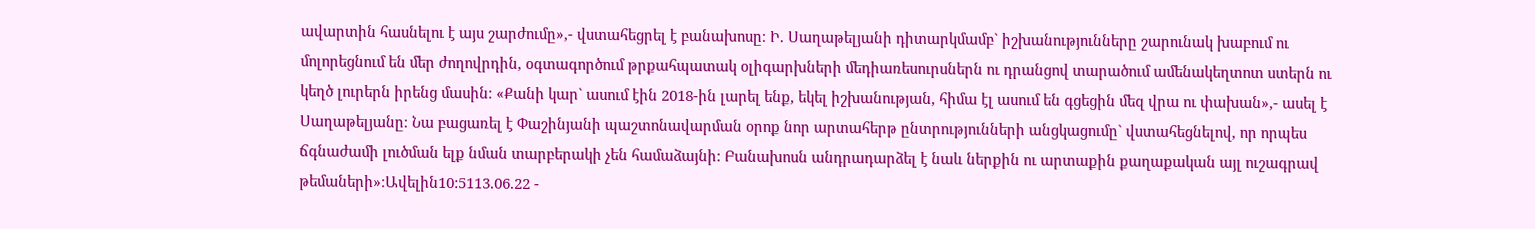ավարտին հասնելու է այս շարժումը»,- վստահեցրել է բանախոսը։ Ի. Սաղաթելյանի դիտարկմամբ` իշխանությունները շարունակ խաբում ու մոլորեցնում են մեր ժողովրդին, օգտագործում թրքահպատակ օլիգարխների մեդիառեսուրսներն ու դրանցով տարածում ամենակեղտոտ ստերն ու կեղծ լուրերն իրենց մասին։ «Քանի կար` ասում էին 2018-ին լարել ենք, եկել իշխանության, հիմա էլ ասում են գցեցին մեզ վրա ու փախան»,- ասել է Սաղաթելյանը։ Նա բացառել է Փաշինյանի պաշտոնավարման օրոք նոր արտահերթ ընտրությունների անցկացումը` վստահեցնելով, որ որպես ճգնաժամի լուծման ելք նման տարբերակի չեն համաձայնի: Բանախոսն անդրադարձել է նաև ներքին ու արտաքին քաղաքական այլ ուշագրավ թեմաների»։Ավելին10:5113.06.22 -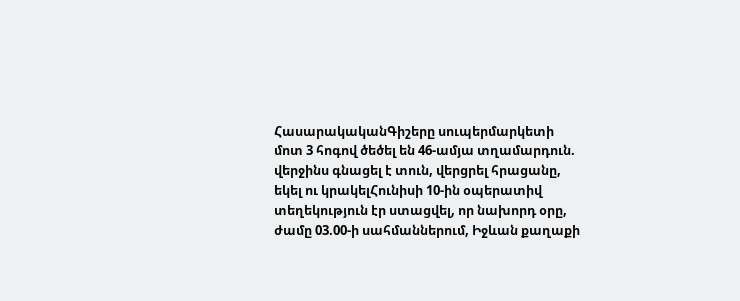ՀասարակականԳիշերը սուպերմարկետի մոտ 3 հոգով ծեծել են 46-ամյա տղամարդուն. վերջինս գնացել է տուն, վերցրել հրացանը, եկել ու կրակելՀունիսի 10-ին օպերատիվ տեղեկություն էր ստացվել, որ նախորդ օրը, ժամը 03.00-ի սահմաններում, Իջևան քաղաքի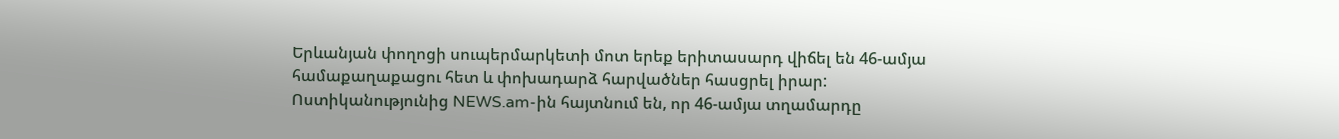Երևանյան փողոցի սուպերմարկետի մոտ երեք երիտասարդ վիճել են 46-ամյա համաքաղաքացու հետ և փոխադարձ հարվածներ հասցրել իրար: Ոստիկանությունից NEWS.am-ին հայտնում են, որ 46-ամյա տղամարդը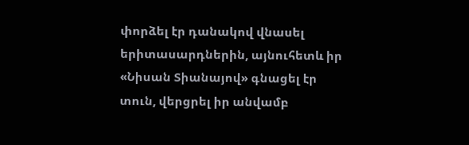փորձել էր դանակով վնասել երիտասարդներին, այնուհետև իր «Նիսան Տիանայով» գնացել էր տուն, վերցրել իր անվամբ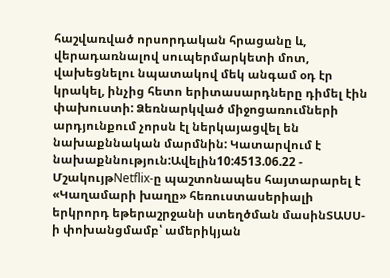հաշվառված որսորդական հրացանը և, վերադառնալով սուպերմարկետի մոտ, վախեցնելու նպատակով մեկ անգամ օդ էր կրակել, ինչից հետո երիտասարդները դիմել էին փախուստի: Ձեռնարկված միջոցառումների արդյունքում չորսն էլ ներկայացվել են նախաքննական մարմնին: Կատարվում է նախաքննություն:Ավելին10:4513.06.22 -
ՄշակույթNetflix-ը պաշտոնապես հայտարարել է «Կաղամարի խաղը» հեռուստասերիալի երկրորդ եթերաշրջանի ստեղծման մասինՏԱՍՍ-ի փոխանցմամբ՝ ամերիկյան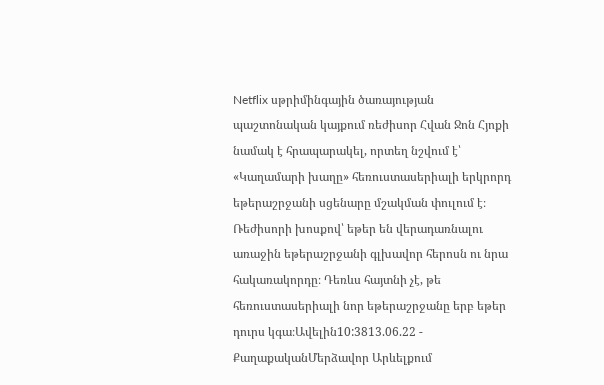Netflix սթրիմինգային ծառայության պաշտոնական կայքում ռեժիսոր Հվան Ջոն Հյոքի նամակ է հրապարակել, որտեղ նշվում է՝ «Կաղամարի խաղը» հեռուստասերիալի երկրորդ եթերաշրջանի սցենարը մշակման փուլում է։ Ռեժիսորի խոսքով՝ եթեր են վերադառնալու առաջին եթերաշրջանի գլխավոր հերոսն ու նրա հակառակորդը։ Դեռևս հայտնի չէ, թե հեռուստասերիալի նոր եթերաշրջանը երբ եթեր դուրս կգա։Ավելին10:3813.06.22 -
ՔաղաքականՄերձավոր Արևելքում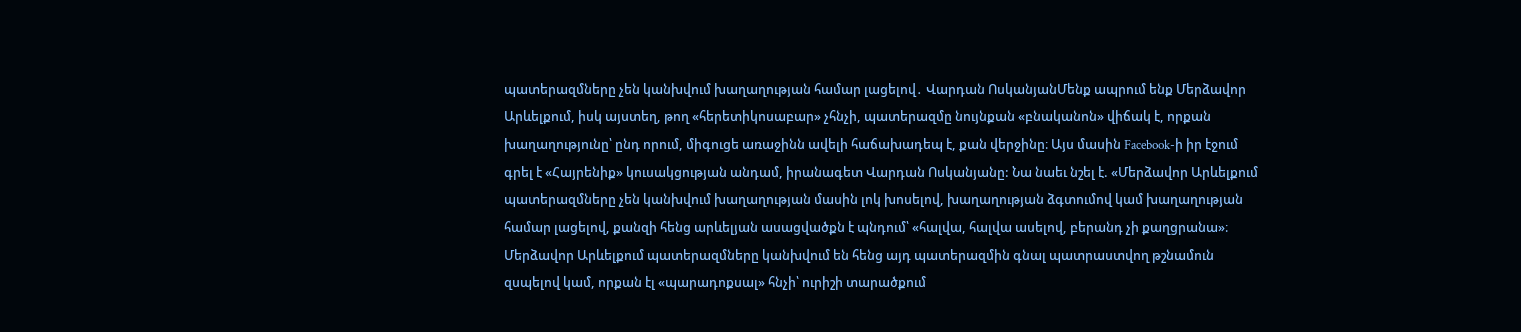պատերազմները չեն կանխվում խաղաղության համար լացելով․ Վարդան ՈսկանյանՄենք ապրում ենք Մերձավոր Արևելքում, իսկ այստեղ, թող «հերետիկոսաբար» չհնչի, պատերազմը նույնքան «բնականոն» վիճակ է, որքան խաղաղությունը՝ ընդ որում, միգուցե առաջինն ավելի հաճախադեպ է, քան վերջինը։ Այս մասին Facebook-ի իր էջում գրել է «Հայրենիք» կուսակցության անդամ, իրանագետ Վարդան Ոսկանյանը: Նա նաեւ նշել է. «Մերձավոր Արևելքում պատերազմները չեն կանխվում խաղաղության մասին լոկ խոսելով, խաղաղության ձգտումով կամ խաղաղության համար լացելով, քանզի հենց արևելյան ասացվածքն է պնդում՝ «հալվա, հալվա ասելով, բերանդ չի քաղցրանա»։ Մերձավոր Արևելքում պատերազմները կանխվում են հենց այդ պատերազմին գնալ պատրաստվող թշնամուն զսպելով կամ, որքան էլ «պարադոքսալ» հնչի՝ ուրիշի տարածքում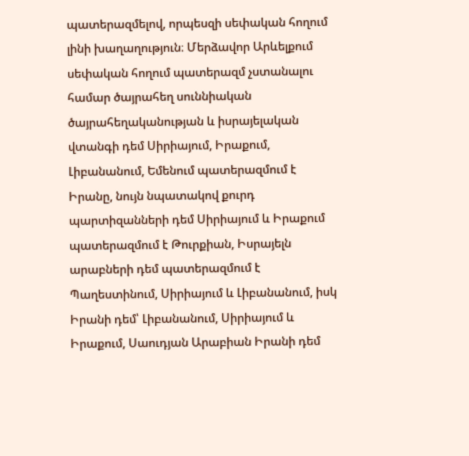պատերազմելով, որպեսզի սեփական հողում լինի խաղաղություն։ Մերձավոր Արևելքում սեփական հողում պատերազմ չստանալու համար ծայրահեղ սուննիական ծայրահեղականության և իսրայելական վտանգի դեմ Սիրիայում, Իրաքում, Լիբանանում, Եմենում պատերազմում է Իրանը, նույն նպատակով քուրդ պարտիզանների դեմ Սիրիայում և Իրաքում պատերազմում է Թուրքիան, Իսրայելն արաբների դեմ պատերազմում է Պաղեստինում, Սիրիայում և Լիբանանում, իսկ Իրանի դեմ՝ Լիբանանում, Սիրիայում և Իրաքում, Սաուդյան Արաբիան Իրանի դեմ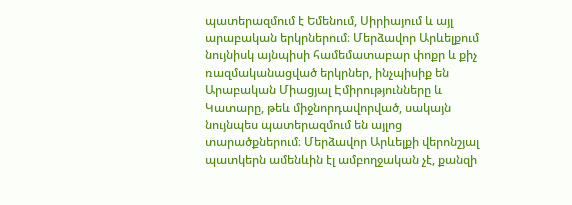պատերազմում է Եմենում, Սիրիայում և այլ արաբական երկրներում։ Մերձավոր Արևելքում նույնիսկ այնպիսի համեմատաբար փոքր և քիչ ռազմականացված երկրներ, ինչպիսիք են Արաբական Միացյալ Էմիրությունները և Կատարը, թեև միջնորդավորված, սակայն նույնպես պատերազմում են այլոց տարածքներում։ Մերձավոր Արևելքի վերոնշյալ պատկերն ամենևին էլ ամբողջական չէ, քանզի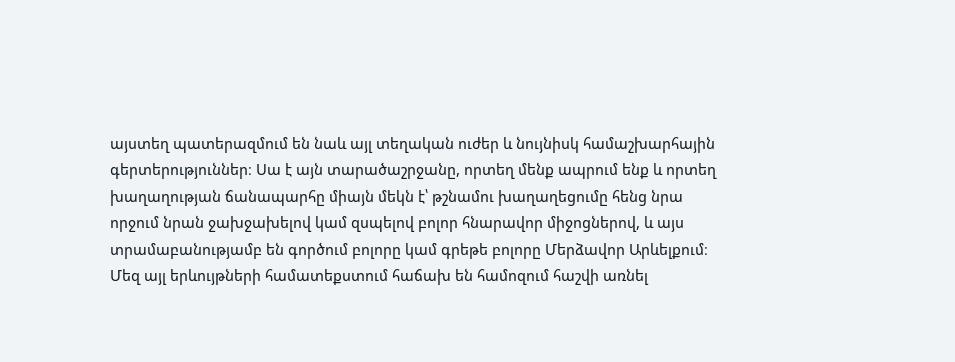այստեղ պատերազմում են նաև այլ տեղական ուժեր և նույնիսկ համաշխարհային գերտերություններ։ Սա է այն տարածաշրջանը, որտեղ մենք ապրում ենք և որտեղ խաղաղության ճանապարհը միայն մեկն է՝ թշնամու խաղաղեցումը հենց նրա որջում նրան ջախջախելով կամ զսպելով բոլոր հնարավոր միջոցներով, և այս տրամաբանությամբ են գործում բոլորը կամ գրեթե բոլորը Մերձավոր Արևելքում։ Մեզ այլ երևույթների համատեքստում հաճախ են համոզում հաշվի առնել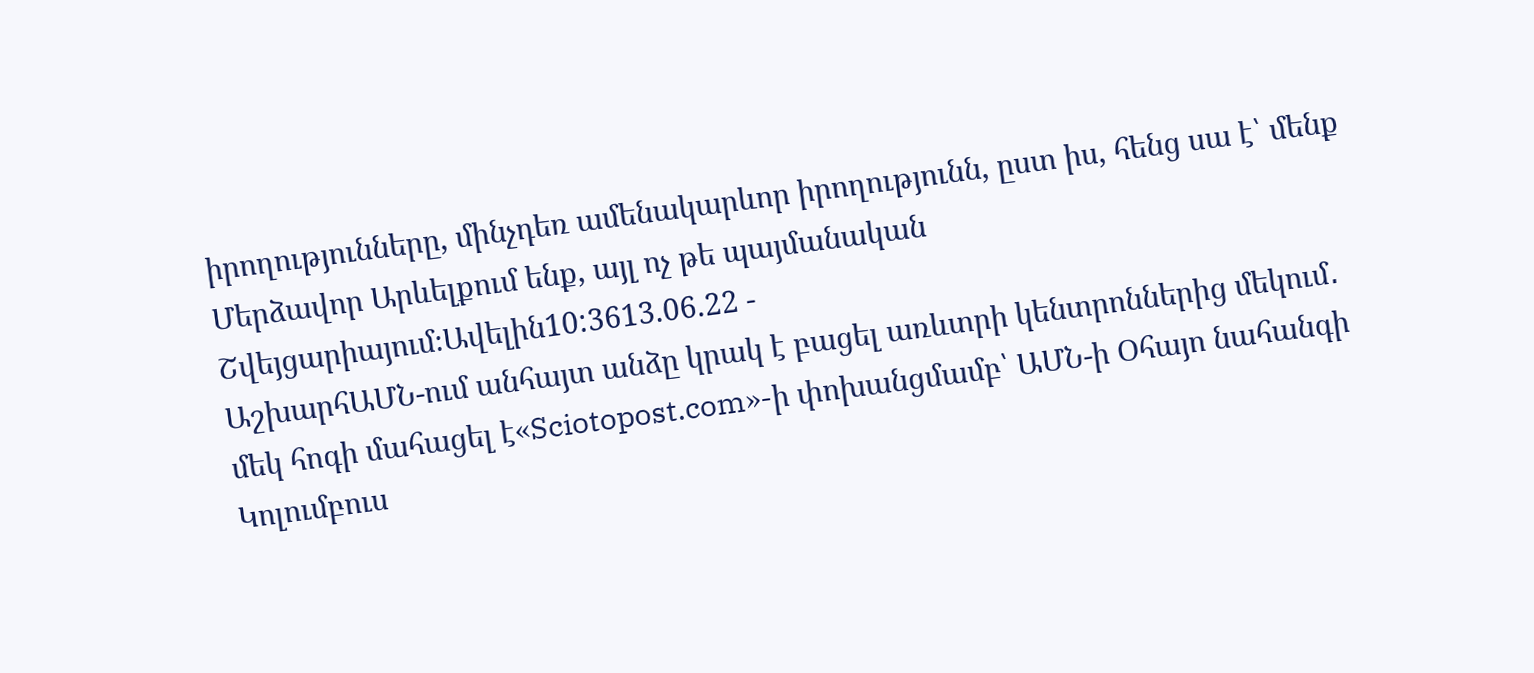իրողությունները, մինչդեռ ամենակարևոր իրողությունն, ըստ իս, հենց սա է՝ մենք Մերձավոր Արևելքում ենք, այլ ոչ թե պայմանական Շվեյցարիայում։Ավելին10:3613.06.22 -
ԱշխարհԱՄՆ-ում անհայտ անձը կրակ է բացել առևտրի կենտրոններից մեկում․ մեկ հոգի մահացել է«Sciotopost.com»-ի փոխանցմամբ՝ ԱՄՆ-ի Օհայո նահանգի Կոլումբուս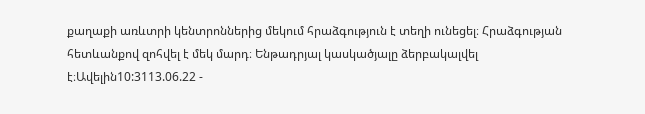քաղաքի առևտրի կենտրոններից մեկում հրաձգություն է տեղի ունեցել։ Հրաձգության հետևանքով զոհվել է մեկ մարդ։ Ենթադրյալ կասկածյալը ձերբակալվել է։Ավելին10:3113.06.22 -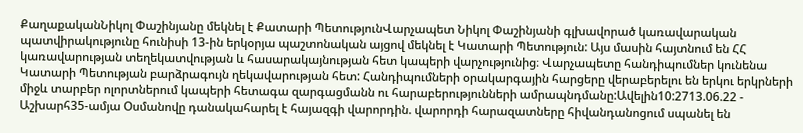ՔաղաքականՆիկոլ Փաշինյանը մեկնել է Քատարի ՊետությունՎարչապետ Նիկոլ Փաշինյանի գլխավորած կառավարական պատվիրակությունը հունիսի 13-ին երկօրյա պաշտոնական այցով մեկնել է Կատարի Պետություն: Այս մասին հայտնում են ՀՀ կառավարության տեղեկատվության և հասարակայնության հետ կապերի վարչությունից։ Վարչապետը հանդիպումներ կունենա Կատարի Պետության բարձրագույն ղեկավարության հետ: Հանդիպումների օրակարգային հարցերը վերաբերելու են երկու երկրների միջև տարբեր ոլորտներում կապերի հետագա զարգացմանն ու հարաբերությունների ամրապնդմանը:Ավելին10:2713.06.22 -
Աշխարհ35-ամյա Օսմանովը դանակահարել է հայազգի վարորդին. վարորդի հարազատները հիվանդանոցում սպանել են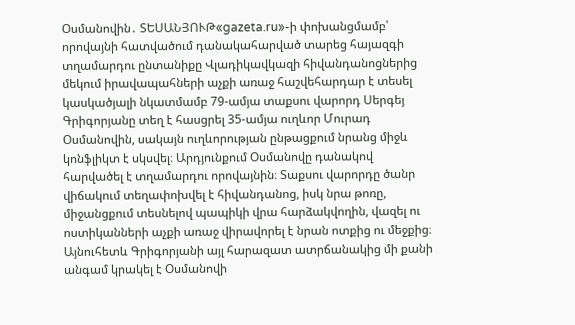Օսմանովին․ ՏԵՍԱՆՅՈՒԹ«gazeta.ru»-ի փոխանցմամբ՝ որովայնի հատվածում դանակահարված տարեց հայազգի տղամարդու ընտանիքը Վլադիկավկազի հիվանդանոցներից մեկում իրավապահների աչքի առաջ հաշվեհարդար է տեսել կասկածյալի նկատմամբ 79-ամյա տաքսու վարորդ Սերգեյ Գրիգորյանը տեղ է հասցրել 35-ամյա ուղևոր Մուրադ Օսմանովին, սակայն ուղևորության ընթացքում նրանց միջև կոնֆլիկտ է սկսվել։ Արդյունքում Օսմանովը դանակով հարվածել է տղամարդու որովայնին։ Տաքսու վարորդը ծանր վիճակում տեղափոխվել է հիվանդանոց, իսկ նրա թոռը, միջանցքում տեսնելով պապիկի վրա հարձակվողին, վազել ու ոստիկանների աչքի առաջ վիրավորել է նրան ոտքից ու մեջքից։ Այնուհետև Գրիգորյանի այլ հարազատ ատրճանակից մի քանի անգամ կրակել է Օսմանովի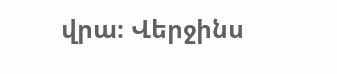վրա։ Վերջինս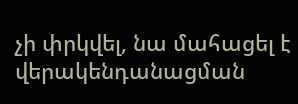չի փրկվել, նա մահացել է վերակենդանացման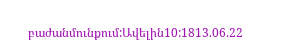բաժանմունքում:Ավելին10:1813.06.22